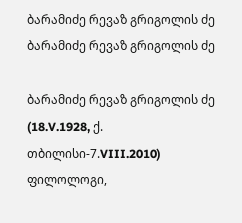ბარამიძე რევაზ გრიგოლის ძე
ბარამიძე რევაზ გრიგოლის ძე

ბარამიძე რევაზ გრიგოლის ძე (18.V.1928, ქ. თბილისი-7.VIII.2010) ფილოლოგი,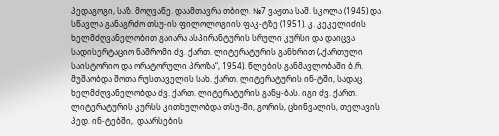პედაგოგი, საზ. მოღვაწე. დაამთავრა თბილ. №7 ვაჟთა საშ. სკოლა (1945) და სწავლა განაგრძო თსუ-ის ფილოლოგიის ფაკ-ტზე (1951). კ. კეკელიძის ხელმძღვანელობით გაიარა ასპირანტურის სრული კურსი და დაიცვა სადისერტაციო ნაშრომი ძვ. ქართ. ლიტერატურის განხრით („ქართული საისტორიო და ორატორული პროზა“, 1954). წლების განმავლობაში ბ.რ. მუშაობდა შოთა რუსთაველის სახ. ქართ. ლიტერატურის ინ-ტში, სადაც ხელმძღვანელობდა ძვ. ქართ. ლიტერატურის განყ-ბას. იგი ძვ. ქართ. ლიტერატურის კურსს კითხულობდა თსუ-ში, გორის, ცხინვალის, თელავის პედ. ინ-ტებში,  დაარსების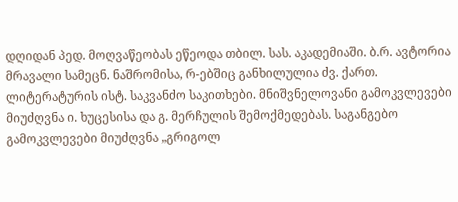დღიდან პედ. მოღვაწეობას ეწეოდა თბილ. სას. აკადემიაში. ბ.რ. ავტორია მრავალი სამეცნ. ნაშრომისა, რ-ებშიც განხილულია ძვ. ქართ. ლიტერატურის ისტ. საკვანძო საკითხები. მნიშვნელოვანი გამოკვლევები მიუძღვნა ი. ხუცესისა და გ. მერჩულის შემოქმედებას. საგანგებო გამოკვლევები მიუძღვნა „გრიგოლ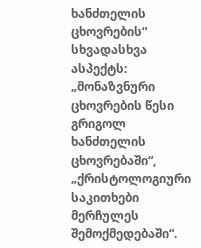ხანძთელის ცხოვრების“ სხვადასხვა ასპექტს: „მონაზვნური ცხოვრების წესი გრიგოლ ხანძთელის ცხოვრებაში“, „ქრისტოლოგიური საკითხები მერჩულეს შემოქმედებაში“.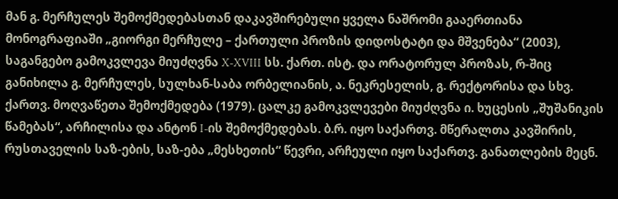მან გ. მერჩულეს შემოქმედებასთან დაკავშირებული ყველა ნაშრომი გააერთიანა მონოგრაფიაში „გიორგი მერჩულე – ქართული პროზის დიდოსტატი და მშვენება“ (2003), საგანგებო გამოკვლევა მიუძღვნა X-XVIII სს. ქართ. ისტ. და ორატორულ პროზას, რ-შიც განიხილა გ. მერჩულეს, სულხან-საბა ორბელიანის, ა. ნეკრესელის, გ. რექტორისა და სხვ. ქართვ. მოღვაწეთა შემოქმედება (1979). ცალკე გამოკვლევები მიუძღვნა ი. ხუცესის „შუშანიკის წამებას“, არჩილისა და ანტონ I-ის შემოქმედებას. ბ.რ. იყო საქართვ. მწერალთა კავშირის, რუსთაველის საზ-ების, საზ-ება „მესხეთის“ წევრი, არჩეული იყო საქართვ. განათლების მეცნ.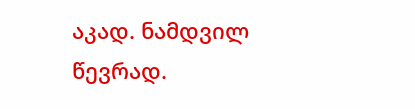აკად. ნამდვილ წევრად.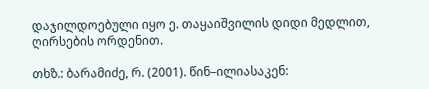დაჯილდოებული იყო ე. თაყაიშვილის დიდი მედლით, ღირსების ორდენით.

თხზ.: ბარამიძე, რ. (2001). წინ–ილიასაკენ: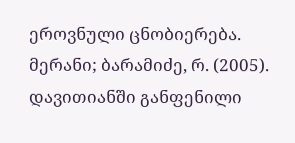ეროვნული ცნობიერება. მერანი; ბარამიძე, რ. (2005). დავითიანში განფენილი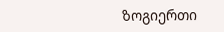ზოგიერთი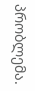პრობლემა.